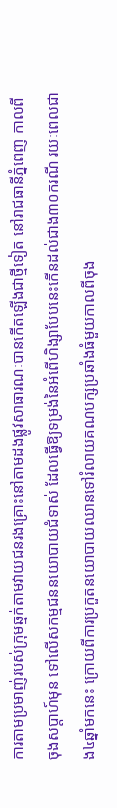ការតាមប្រមាញ់របស់ក្រុមឆ្មក់តាមវាយជនរងគ្រោះនៅតាមដងផ្លូវសាធារណៈបានកើតឡើងជាថ្មីទៀត នៅរាជធានីភ្នំពេញ កាលពីចុងសប្ដាហ៍មុន ទៅលើសកម្មជននយោបាយជំទាស់ ដែលធ្វើឱ្យទម្រង់នៃអំពើហិង្សាបែបនេះកើនដល់ជាង៣០ករណី រយៈពេលជាង៤ឆ្នាំមកនេះ ក្រោយពីការប្រកួតនយោបាយឈានទៅរំលាយគណបក្សប្រឆាំងធំមួយកាលពីចុង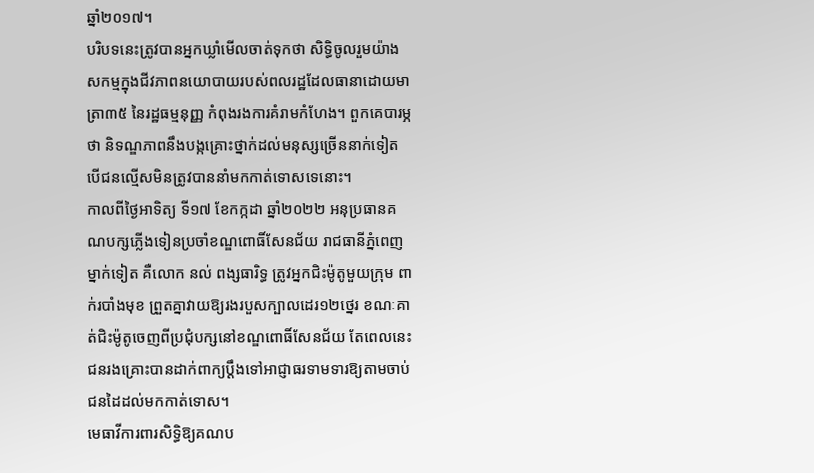ឆ្នាំ២០១៧។
បរិបទនេះត្រូវបានអ្នកឃ្លាំមើលចាត់ទុកថា សិទ្ធិចូលរួមយ៉ាងសកម្មក្នុងជីវភាពនយោបាយរបស់ពលរដ្ឋដែលធានាដោយមាត្រា៣៥ នៃរដ្ឋធម្មនុញ្ញ កំពុងរងការគំរាមកំហែង។ ពួកគេបារម្ភថា និទណ្ឌភាពនឹងបង្កគ្រោះថ្នាក់ដល់មនុស្សច្រើននាក់ទៀត បើជនល្មើសមិនត្រូវបាននាំមកកាត់ទោសទេនោះ។
កាលពីថ្ងៃអាទិត្យ ទី១៧ ខែកក្កដា ឆ្នាំ២០២២ អនុប្រធានគណបក្សភ្លើងទៀនប្រចាំខណ្ឌពោធិ៍សែនជ័យ រាជធានីភ្នំពេញម្នាក់ទៀត គឺលោក នល់ ពង្សធារិទ្ធ ត្រូវអ្នកជិះម៉ូតូមួយក្រុម ពាក់របាំងមុខ ព្រួតគ្នាវាយឱ្យរងរបួសក្បាលដេរ១២ថ្នេរ ខណៈគាត់ជិះម៉ូតូចេញពីប្រជុំបក្សនៅខណ្ឌពោធិ៍សែនជ័យ តែពេលនេះ ជនរងគ្រោះបានដាក់ពាក្យប្ដឹងទៅអាជ្ញាធរទាមទារឱ្យតាមចាប់ជនដៃដល់មកកាត់ទោស។
មេធាវីការពារសិទ្ធិឱ្យគណប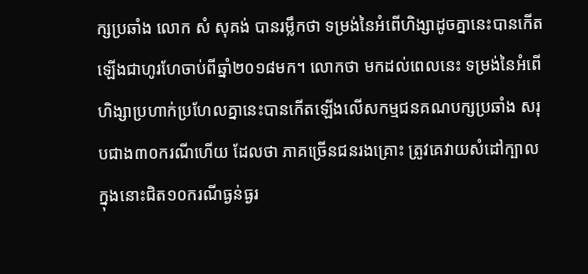ក្សប្រឆាំង លោក សំ សុគង់ បានរម្លឹកថា ទម្រង់នៃអំពើហិង្សាដូចគ្នានេះបានកើតឡើងជាហូរហែចាប់ពីឆ្នាំ២០១៨មក។ លោកថា មកដល់ពេលនេះ ទម្រង់នៃអំពើហិង្សាប្រហាក់ប្រហែលគ្នានេះបានកើតឡើងលើសកម្មជនគណបក្សប្រឆាំង សរុបជាង៣០ករណីហើយ ដែលថា ភាគច្រើនជនរងគ្រោះ ត្រូវគេវាយសំដៅក្បាល ក្នុងនោះជិត១០ករណីធ្ងន់ធ្ងរ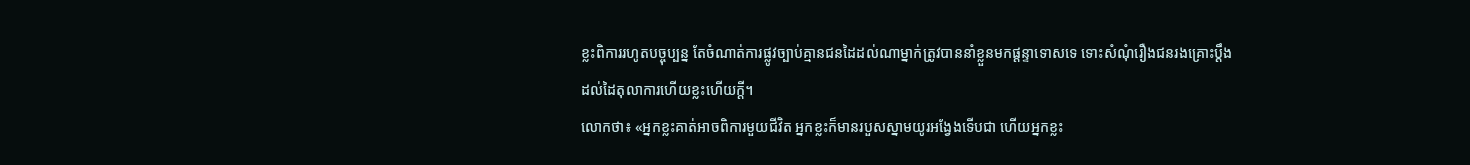ខ្លះពិការរហូតបច្ចុប្បន្ន តែចំណាត់ការផ្លូវច្បាប់គ្មានជនដៃដល់ណាម្នាក់ត្រូវបាននាំខ្លួនមកផ្ដន្ទាទោសទេ ទោះសំណុំរឿងជនរងគ្រោះប្ដឹងដល់ដៃតុលាការហើយខ្លះហើយក្តី។
លោកថា៖ «អ្នកខ្លះគាត់អាចពិការមួយជីវិត អ្នកខ្លះក៏មានរបួសស្នាមយូរអង្វែងទើបជា ហើយអ្នកខ្លះ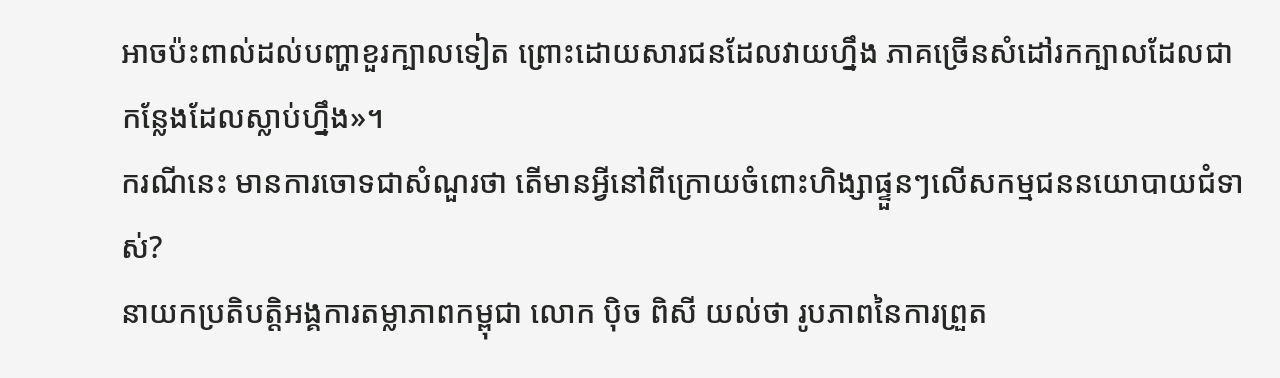អាចប៉ះពាល់ដល់បញ្ហាខួរក្បាលទៀត ព្រោះដោយសារជនដែលវាយហ្នឹង ភាគច្រើនសំដៅរកក្បាលដែលជាកន្លែងដែលស្លាប់ហ្នឹង»។
ករណីនេះ មានការចោទជាសំណួរថា តើមានអ្វីនៅពីក្រោយចំពោះហិង្សាផ្ទួនៗលើសកម្មជននយោបាយជំទាស់?
នាយកប្រតិបត្តិអង្គការតម្លាភាពកម្ពុជា លោក ប៉ិច ពិសី យល់ថា រូបភាពនៃការព្រួត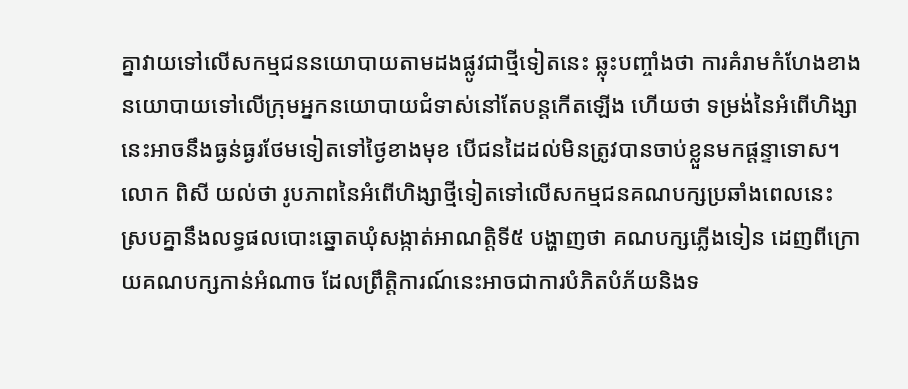គ្នាវាយទៅលើសកម្មជននយោបាយតាមដងផ្លូវជាថ្មីទៀតនេះ ឆ្លុះបញ្ចាំងថា ការគំរាមកំហែងខាងនយោបាយទៅលើក្រុមអ្នកនយោបាយជំទាស់នៅតែបន្តកើតឡើង ហើយថា ទម្រង់នៃអំពើហិង្សានេះអាចនឹងធ្ងន់ធ្ងរថែមទៀតទៅថ្ងៃខាងមុខ បើជនដៃដល់មិនត្រូវបានចាប់ខ្លួនមកផ្តន្ទាទោស។
លោក ពិសី យល់ថា រូបភាពនៃអំពើហិង្សាថ្មីទៀតទៅលើសកម្មជនគណបក្សប្រឆាំងពេលនេះ ស្របគ្នានឹងលទ្ធផលបោះឆ្នោតឃុំសង្កាត់អាណត្តិទី៥ បង្ហាញថា គណបក្សភ្លើងទៀន ដេញពីក្រោយគណបក្សកាន់អំណាច ដែលព្រឹត្តិការណ៍នេះអាចជាការបំភិតបំភ័យនិងទ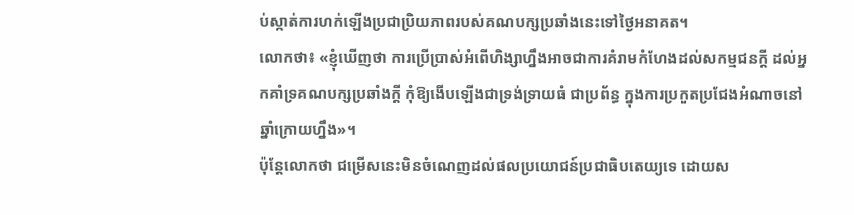ប់ស្កាត់ការហក់ឡើងប្រជាប្រិយភាពរបស់គណបក្សប្រឆាំងនេះទៅថ្ងៃអនាគត។
លោកថា៖ «ខ្ញុំឃើញថា ការប្រើប្រាស់អំពើហិង្សាហ្នឹងអាចជាការគំរាមកំហែងដល់សកម្មជនក្ដី ដល់អ្នកគាំទ្រគណបក្សប្រឆាំងក្ដី កុំឱ្យងើបឡើងជាទ្រង់ទ្រាយធំ ជាប្រព័ន្ធ ក្នុងការប្រកួតប្រជែងអំណាចនៅឆ្នាំក្រោយហ្នឹង»។
ប៉ុន្តែលោកថា ជម្រើសនេះមិនចំណេញដល់ផលប្រយោជន៍ប្រជាធិបតេយ្យទេ ដោយស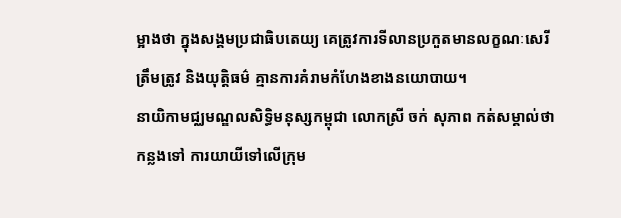ម្អាងថា ក្នុងសង្គមប្រជាធិបតេយ្យ គេត្រូវការទីលានប្រកួតមានលក្ខណៈសេរី ត្រឹមត្រូវ និងយុត្តិធម៌ គ្មានការគំរាមកំហែងខាងនយោបាយ។
នាយិកាមជ្ឈមណ្ឌលសិទ្ធិមនុស្សកម្ពុជា លោកស្រី ចក់ សុភាព កត់សម្គាល់ថា កន្លងទៅ ការយាយីទៅលើក្រុម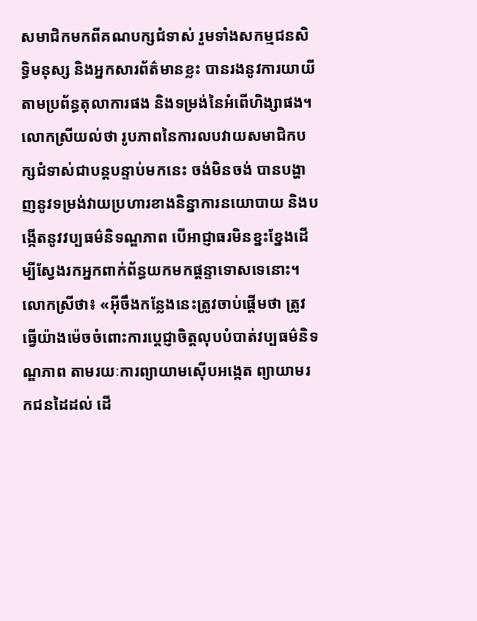សមាជិកមកពីគណបក្សជំទាស់ រួមទាំងសកម្មជនសិទ្ធិមនុស្ស និងអ្នកសារព័ត៌មានខ្លះ បានរងនូវការយាយីតាមប្រព័ន្ធតុលាការផង និងទម្រង់នៃអំពើហិង្សាផង។ លោកស្រីយល់ថា រូបភាពនៃការលបវាយសមាជិកបក្សជំទាស់ជាបន្តបន្ទាប់មកនេះ ចង់មិនចង់ បានបង្ហាញនូវទម្រង់វាយប្រហារខាងនិន្នាការនយោបាយ និងបង្កើតនូវវប្បធម៌និទណ្ឌភាព បើអាជ្ញាធរមិនខ្នះខ្នែងដើម្បីស្វែងរកអ្នកពាក់ព័ន្ធយកមកផ្តន្ទាទោសទេនោះ។
លោកស្រីថា៖ «អ៊ីចឹងកន្លែងនេះត្រូវចាប់ផ្ដើមថា ត្រូវធ្វើយ៉ាងម៉េចចំពោះការប្ដេជ្ញាចិត្តលុបបំបាត់វប្បធម៌និទណ្ឌភាព តាមរយៈការព្យាយាមស៊ើបអង្កេត ព្យាយាមរកជនដៃដល់ ដើ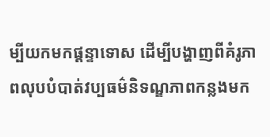ម្បីយកមកផ្ដន្ទាទោស ដើម្បីបង្ហាញពីគំរូភាពលុបបំបាត់វប្បធម៌និទណ្ឌភាពកន្លងមក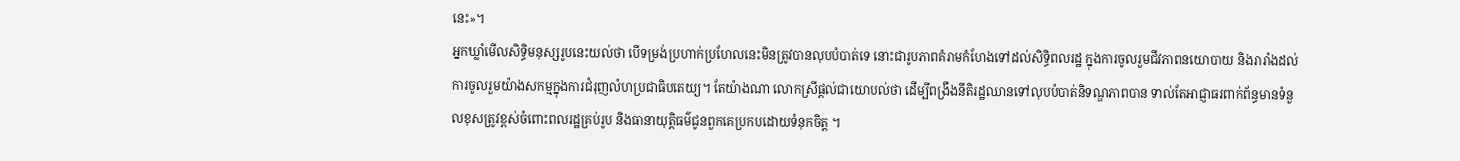នេះ»។
អ្នកឃ្លាំមើលសិទ្ធិមនុស្សរូបនេះយល់ថា បើទម្រង់ប្រហាក់ប្រហែលនេះមិនត្រូវបានលុបបំបាត់ទេ នោះជារូបភាពគំរាមកំហែងទៅដល់សិទ្ធិពលរដ្ឋ ក្នុងការចូលរួមជីវភាពនយោបាយ និងរារាំងដល់ការចូលរួមយ៉ាងសកម្មក្នុងការជំរុញលំហប្រជាធិបតេយ្យ។ តែយ៉ាងណា លោកស្រីផ្តល់ជាយោបល់ថា ដើម្បីពង្រឹងនីតិរដ្ឋឈានទៅលុបបំបាត់និទណ្ឌភាពបាន ទាល់តែអាជ្ញាធរពាក់ព័ន្ធមានទំនួលខុសត្រូវខ្ពស់ចំពោះពលរដ្ឋគ្រប់រូប និងធានាយុត្តិធម៌ជូនពួកគេប្រកបដោយទំនុកចិត្ត ។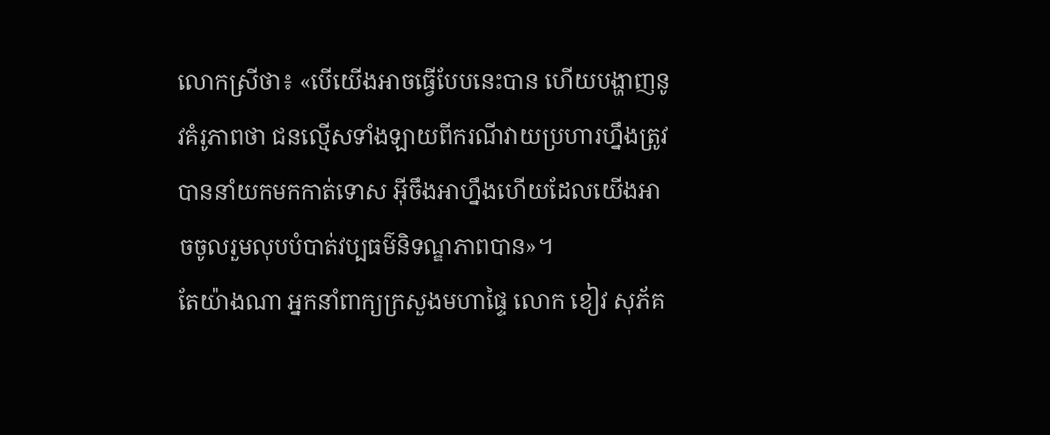លោកស្រីថា៖ «បើយើងអាចធ្វើបែបនេះបាន ហើយបង្ហាញនូវគំរូភាពថា ជនល្មើសទាំងឡាយពីករណីវាយប្រហារហ្នឹងត្រូវបាននាំយកមកកាត់ទោស អ៊ីចឹងអាហ្នឹងហើយដែលយើងអាចចូលរួមលុបបំបាត់វប្បធម៌និទណ្ឌភាពបាន»។
តែយ៉ាងណា អ្នកនាំពាក្យក្រសួងមហាផ្ទៃ លោក ខៀវ សុភ័គ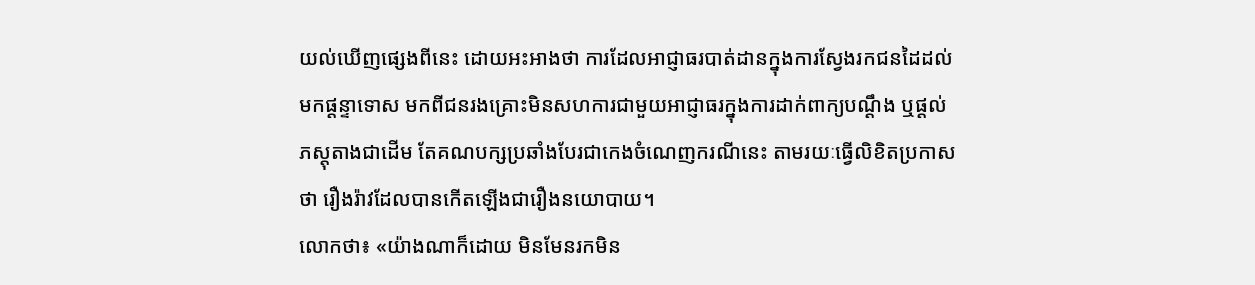យល់ឃើញផ្សេងពីនេះ ដោយអះអាងថា ការដែលអាជ្ញាធរបាត់ដានក្នុងការស្វែងរកជនដៃដល់មកផ្តន្ទាទោស មកពីជនរងគ្រោះមិនសហការជាមួយអាជ្ញាធរក្នុងការដាក់ពាក្យបណ្ដឹង ឬផ្ដល់ភស្តុតាងជាដើម តែគណបក្សប្រឆាំងបែរជាកេងចំណេញករណីនេះ តាមរយៈធ្វើលិខិតប្រកាសថា រឿងរ៉ាវដែលបានកើតឡើងជារឿងនយោបាយ។
លោកថា៖ «យ៉ាងណាក៏ដោយ មិនមែនរកមិន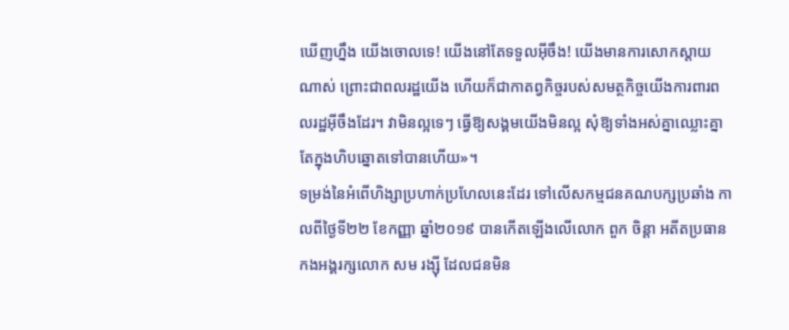ឃើញហ្នឹង យើងចោលទេ! យើងនៅតែទទួលអ៊ីចឹង! យើងមានការសោកស្ដាយណាស់ ព្រោះជាពលរដ្ឋយើង ហើយក៏ជាកាតព្វកិច្ចរបស់សមត្ថកិច្ចយើងការពារពលរដ្ឋអ៊ីចឹងដែរ។ វាមិនល្អទេៗ ធ្វើឱ្យសង្គមយើងមិនល្អ សុំឱ្យទាំងអស់គ្នាឈ្លោះគ្នាតែក្នុងហិបឆ្នោតទៅបានហើយ»។
ទម្រង់នៃអំពើហិង្សាប្រហាក់ប្រហែលនេះដែរ ទៅលើសកម្មជនគណបក្សប្រឆាំង កាលពីថ្ងៃទី២២ ខែកញ្ញា ឆ្នាំ២០១៩ បានកើតឡើងលើលោក ពួក ចិន្តា អតីតប្រធានកងអង្គរក្សលោក សម រង្ស៊ី ដែលជនមិន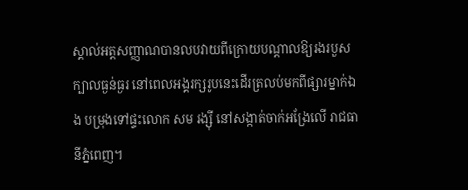ស្គាល់អត្តសញ្ញាណបានលបវាយពីក្រោយបណ្ដាលឱ្យរងរបួសក្បាលធ្ងន់ធ្ងរ នៅពេលអង្គរក្សរូបនេះដើរត្រលប់មកពីផ្សារម្នាក់ឯង បម្រុងទៅផ្ទះលោក សម រង្ស៊ី នៅសង្កាត់ចាក់អង្រែលើ រាជធានីភ្នំពេញ។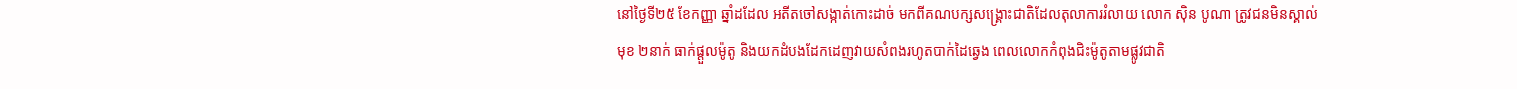នៅថ្ងៃទី២៥ ខែកញ្ញា ឆ្នាំដដែល អតីតចៅសង្កាត់កោះដាច់ មកពីគណបក្សសង្គ្រោះជាតិដែលតុលាការរំលាយ លោក ស៊ិន បូណា ត្រូវជនមិនស្គាល់មុខ ២នាក់ ធាក់ផ្ដួលម៉ូតូ និងយកដំបងដែកដេញវាយសំពងរហូតបាក់ដៃឆ្វេង ពេលលោកកំពុងជិះម៉ូតូតាមផ្លូវជាតិ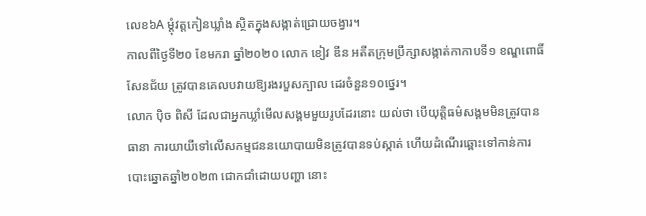លេខ៦A ម្ដុំវត្តកៀនឃ្លាំង ស្ថិតក្នុងសង្កាត់ជ្រោយចង្វារ។
កាលពីថ្ងៃទី២០ ខែមករា ឆ្នាំ២០២០ លោក ខៀវ ឌីន អតីតក្រុមប្រឹក្សាសង្កាត់កាកាបទី១ ខណ្ឌពោធិ៍សែនជ័យ ត្រូវបានគេលបវាយឱ្យរងរបួសក្បាល ដេរចំនួន១០ថ្នេរ។
លោក ប៉ិច ពិសី ដែលជាអ្នកឃ្លាំមើលសង្គមមួយរូបដែរនោះ យល់ថា បើយុត្តិធម៌សង្គមមិនត្រូវបានធានា ការយាយីទៅលើសកម្មជននយោបាយមិនត្រូវបានទប់ស្កាត់ ហើយដំណើរឆ្ពោះទៅកាន់ការបោះឆ្នោតឆ្នាំ២០២៣ ជោកជាំដោយបញ្ហា នោះ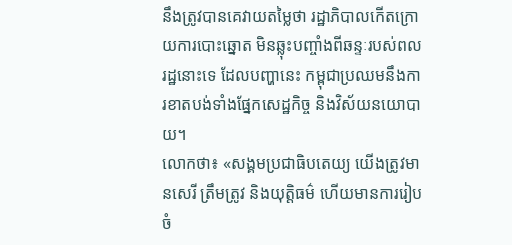នឹងត្រូវបានគេវាយតម្លៃថា រដ្ឋាភិបាលកើតក្រោយការបោះឆ្នោត មិនឆ្លុះបញ្ចាំងពីឆន្ទៈរបស់ពលរដ្ឋនោះទេ ដែលបញ្ហានេះ កម្ពុជាប្រឈមនឹងការខាតបង់ទាំងផ្នែកសេដ្ឋកិច្ច និងវិស័យនយោបាយ។
លោកថា៖ «សង្គមប្រជាធិបតេយ្យ យើងត្រូវមានសេរី ត្រឹមត្រូវ និងយុត្តិធម៌ ហើយមានការរៀបចំ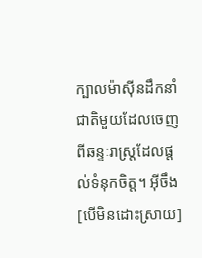ក្បាលម៉ាស៊ីនដឹកនាំជាតិមួយដែលចេញពីឆន្ទៈរាស្ត្រដែលផ្តល់ទំនុកចិត្ត។ អ៊ីចឹង [បើមិនដោះស្រាយ]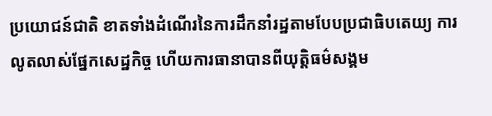ប្រយោជន៍ជាតិ ខាតទាំងដំណើរនៃការដឹកនាំរដ្ឋតាមបែបប្រជាធិបតេយ្យ ការលូតលាស់ផ្នែកសេដ្ឋកិច្ច ហើយការធានាបានពីយុត្តិធម៌សង្គម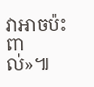វាអាចប៉ះពាល់»៕